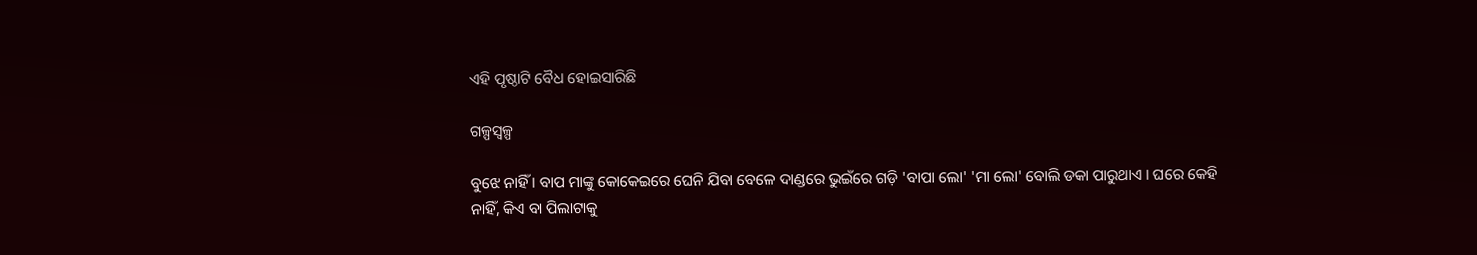ଏହି ପୃଷ୍ଠାଟି ବୈଧ ହୋଇସାରିଛି

ଗଳ୍ପସ୍ୱଳ୍ପ

ବୁଝେ ନାହିଁ । ବାପ ମାଙ୍କୁ କୋକେଇରେ ଘେନି ଯିବା ବେଳେ ଦାଣ୍ଡରେ ଭୁଇଁରେ ଗଡ଼ି 'ବାପା ଲୋ' 'ମା ଲୋ' ବୋଲି ଡକା ପାରୁଥାଏ । ଘରେ କେହି ନାହିଁ, କିଏ ବା ପିଲାଟାକୁ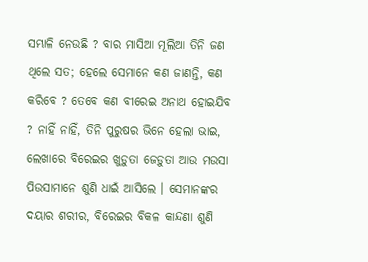ସମ୍ଭାଳି ନେଉଛି ? ବାର ମାସିଆ ମୂଲିଆ ତିନି ଜଣ ଥିଲେ ସତ; ହେଲେ ସେମାନେ କଣ ଜାଣନ୍ତି, କଣ କରିବେ ? ତେବେ କଣ ବୀରେଇ ଅନାଥ ହୋଇଯିବ ? ନାହିଁ ନାହିଁ, ତିନି ପୁରୁଷର ଭିନେ ହେଲା ଭାଇ, ଲେଖାରେ ବିରେଇର ଖୁଡ଼ୁତା ଜେଡ଼ୁତା ଆଉ ମଉସା ପିଉସାମାନେ ଶୁଣି ଧାଇଁ ଆସିଲେ । ସେମାନଙ୍କର ଦୟାର ଶରୀର, ବିରେଇର ବିକଳ କାନ୍ଦଣା ଶୁଣି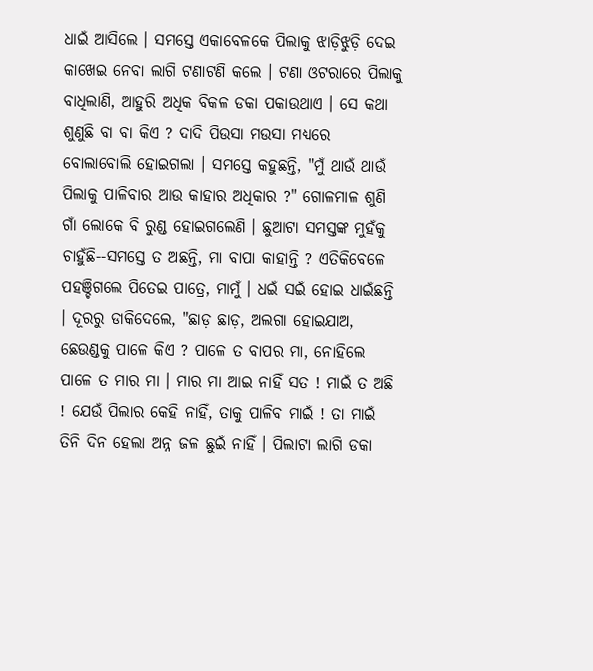ଧାଇଁ ଆସିଲେ । ସମସ୍ତେ ଏକାବେଳକେ ପିଲାକୁ ଝାଡ଼ିଝୁଡ଼ି ଦେଇ କାଖେଇ ନେବା ଲାଗି ଟଣାଟଣି କଲେ । ଟଣା ଓଟରାରେ ପିଲାକୁ ବାଧିଲାଣି, ଆହୁରି ଅଧିକ ବିକଳ ଡକା ପକାଉଥାଏ । ସେ କଥା ଶୁଣୁଛି ବା ବା କିଏ ? ଦାଦି ପିଉସା ମଉସା ମଧ୍ୟରେ ବୋଲାବୋଲି ହୋଇଗଲା । ସମସ୍ତେ କହୁଛନ୍ତି, "ମୁଁ ଥାଉଁ ଥାଉଁ ପିଲାକୁ ପାଳିବାର ଆଉ କାହାର ଅଧିକାର ?" ଗୋଳମାଳ ଶୁଣି ଗାଁ ଲୋକେ ବି ରୁଣ୍ଡ ହୋଇଗଲେଣି । ଛୁଆଟା ସମସ୍ତଙ୍କ ମୁହଁକୁ ଚାହୁଁଛି--ସମସ୍ତେ ତ ଅଛନ୍ତି, ମା ବାପା କାହାନ୍ତି ? ଏତିକିବେଳେ ପହଞ୍ଚିଗଲେ ପିତେଇ ପାତ୍ରେ, ମାମୁଁ । ଧଇଁ ସଇଁ ହୋଇ ଧାଇଁଛନ୍ତି । ଦୂରରୁ ଡାକିଦେଲେ, "ଛାଡ଼ ଛାଡ଼, ଅଲଗା ହୋଇଯାଅ, ଛେଉଣ୍ଡକୁ ପାଳେ କିଏ ? ପାଳେ ତ ବାପର ମା, ନୋହିଲେ ପାଳେ ତ ମାର ମା । ମାର ମା ଆଇ ନାହିଁ ସତ ! ମାଇଁ ତ ଅଛି ! ଯେଉଁ ପିଲାର କେହି ନାହିଁ, ତାକୁ ପାଳିବ ମାଇଁ ! ତା ମାଇଁ ତିନି ଦିନ ହେଲା ଅନ୍ନ ଜଳ ଛୁଇଁ ନାହିଁ । ପିଲାଟା ଲାଗି ଡକା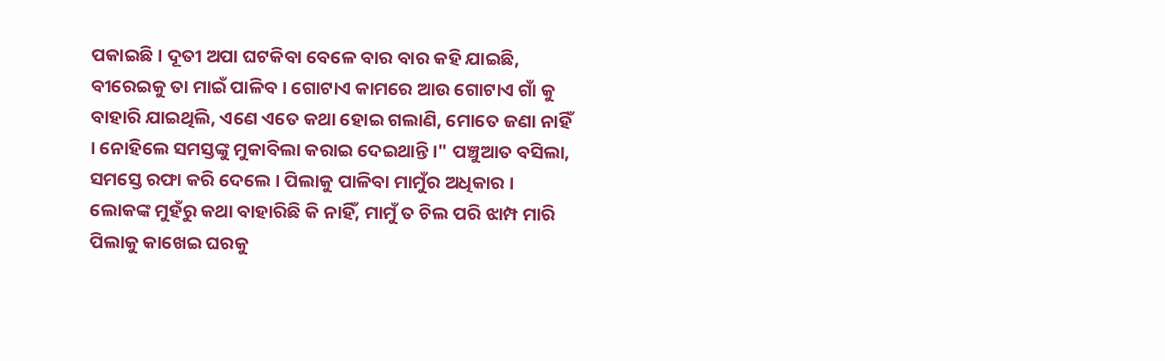ପକାଇଛି । ଦୂତୀ ଅପା ଘଟକିବା ବେଳେ ବାର ବାର କହି ଯାଇଛି, ବୀରେଇକୁ ତା ମାଇଁ ପାଳିବ । ଗୋଟାଏ କାମରେ ଆଉ ଗୋଟାଏ ଗାଁ କୁ ବାହାରି ଯାଇଥିଲି, ଏଣେ ଏତେ କଥା ହୋଇ ଗଲାଣି, ମୋତେ ଜଣା ନାହିଁ । ନୋହିଲେ ସମସ୍ତଙ୍କୁ ମୁକାବିଲା କରାଇ ଦେଇଥାନ୍ତି ।" ପଞ୍ଚୁଆତ ବସିଲା, ସମସ୍ତେ ରଫା କରି ଦେଲେ । ପିଲାକୁ ପାଳିବା ମାମୁଁର ଅଧିକାର । ଲୋକଙ୍କ ମୁହଁରୁ କଥା ବାହାରିଛି କି ନାହିଁ, ମାମୁଁ ତ ଚିଲ ପରି ଝାମ୍ପ ମାରି ପିଲାକୁ କାଖେଇ ଘରକୁ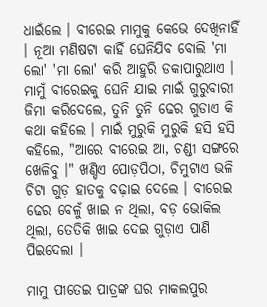ଧାଇଁଲେ । ବୀରେଇ ମାମୁକୁ କେଭେ ଦେଖିନାହିଁ । ନୂଆ ମଣିଷଟା କାହିଁ ଘେନିଯିବ ବୋଲି 'ମା ଲୋ' 'ମା ଲୋ' କରି ଆହୁରି ଡକାପାରୁଥାଏ । ମାମୁଁ ବୀରେଇକୁ ଘେନି ଯାଇ ମାଇଁ ଗୁରୁବାରୀ ଜିମା କରିଦେଲେ, ତୁନି ତୁନି ଢେର ଗୁଡାଏ କି କଥା କହିଲେ । ମାଇଁ ମୁରୁକି ମୁରୁକି ହସି ହସି କହିଲେ, "ଆରେ ବୀରେଇ ଆ, ଚଣ୍ଡୀ ସଙ୍ଗରେ ଖେଳିବୁ ।" ଖଣ୍ଡିଏ ପୋଡ଼ପିଠା, ଚିମୁଟାଏ ଭଳି ଚିଟା ଗୁଡ଼ ହାତକୁ ବଢ଼ାଇ ଦେଲେ । ବୀରେଇ ଢେର ବେଳୁଁ ଖାଇ ନ ଥିଲା, ବଡ଼ ଭୋକିଲ ଥିଲା, ତେତିକି ଖାଇ ଦେଇ ଗୁଡ଼ାଏ ପାଣି ପିଇଦେଲା ।

ମାମୁ ପୀତେଇ ପାତ୍ରଙ୍କ ଘର ମାକଲପୁର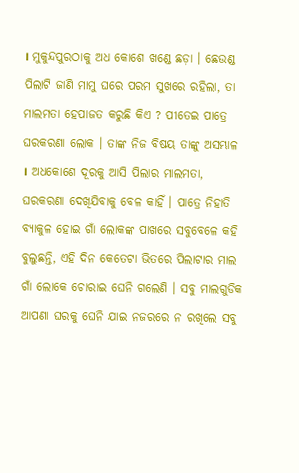। ମୁକୁନ୍ଦପୁରଠାକୁ ଅଧ କୋଶେ ଖଣ୍ଡେ ଛଡ଼ା । ଛେଉଣ୍ଡ ପିଲାଟି ଜାଣି ମାମୁ ଘରେ ପରମ ସୁଖରେ ରହିଲା, ତା ମାଲମତା ହେପାଜତ କରୁଛି କିଏ ? ପୀତେଇ ପାତ୍ରେ ଘରକରଣା ଲୋକ । ତାଙ୍କ ନିଜ ବିଷୟ ତାଙ୍କୁ ଅସମ୍ଭାଳ । ଅଧକୋଶେ ଦୂରକୁ ଆସି ପିଲାର ମାଲମତା, ଘରକରଣା ଦେଖିଯିବାକୁ ବେଳ କାହିଁ । ପାତ୍ରେ ନିହାତି ବ୍ୟାକୁଳ ହୋଇ ଗାଁ ଲୋକଙ୍କ ପାଖରେ ସବୁବେଳେ କହି ବୁଲୁଛନ୍ତି, ଏହି ଦିନ କେତେଟା ଭିତରେ ପିଲାଟାର ମାଲ ଗାଁ ଲୋକେ ଚୋରାଇ ଘେନି ଗଲେଣି । ସବୁ ମାଲଗୁଡିକ ଆପଣା ଘରକୁ ଘେନି ଯାଇ ନଜରରେ ନ ରଖିଲେ ସବୁ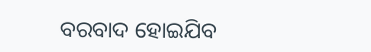ବରବାଦ ହୋଇଯିବ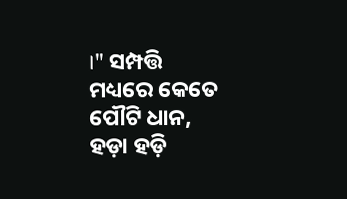।" ସମ୍ପତ୍ତି ମଧ୍ୟରେ କେତେ ପୌଟି ଧାନ, ହଡ଼ା ହଡ଼ି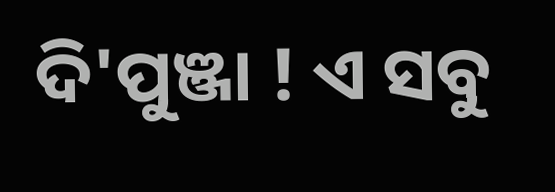ଦି'ପୁଞ୍ଜା ! ଏ ସବୁ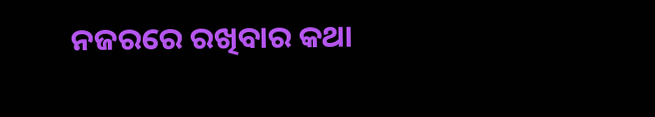ନଜରରେ ରଖିବାର କଥା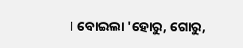। ବୋଇଲା 'ହୋରୁ, ଗୋରୁ,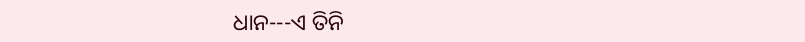ଧାନ---ଏ ତିନି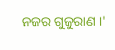ନଜର ଗୁଜୁରାଣ ।'